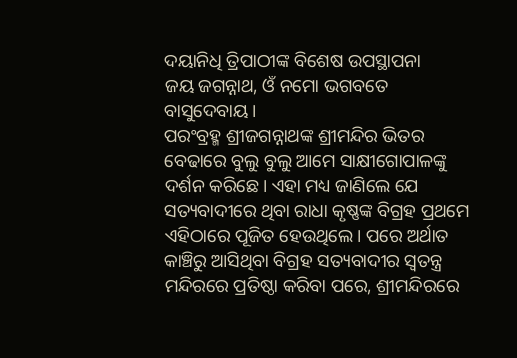ଦୟାନିଧି ତ୍ରିପାଠୀଙ୍କ ବିଶେଷ ଉପସ୍ଥାପନା
ଜୟ ଜଗନ୍ନାଥ, ଓଁ ନମୋ ଭଗବତେ ବାସୁଦେବାୟ।
ପରଂବ୍ରହ୍ମ ଶ୍ରୀଜଗନ୍ନାଥଙ୍କ ଶ୍ରୀମନ୍ଦିର ଭିତର ବେଢାରେ ବୁଲୁ ବୁଲୁ ଆମେ ସାକ୍ଷୀଗୋପାଳଙ୍କୁ ଦର୍ଶନ କରିଛେ। ଏହା ମଧ୍ୟ ଜାଣିଲେ ଯେ ସତ୍ୟବାଦୀରେ ଥିବା ରାଧା କୃଷ୍ଣଙ୍କ ବିଗ୍ରହ ପ୍ରଥମେ ଏହିଠାରେ ପୂଜିତ ହେଉଥିଲେ। ପରେ ଅର୍ଥାତ କାଞ୍ଚିରୁ ଆସିଥିବା ବିଗ୍ରହ ସତ୍ୟବାଦୀର ସ୍ୱତନ୍ତ୍ର ମନ୍ଦିରରେ ପ୍ରତିଷ୍ଠା କରିବା ପରେ, ଶ୍ରୀମନ୍ଦିରରେ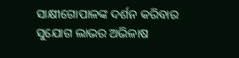ସାକ୍ଷୀଗୋପାଳଙ୍କ ଦର୍ଶନ କରିବାର ସୁଯୋଗ ଲାଭର ଅଭିଳାଷ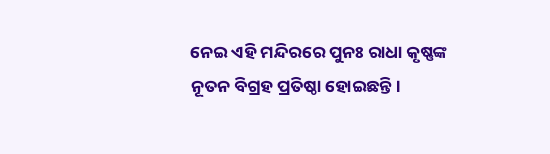ନେଇ ଏହି ମନ୍ଦିରରେ ପୁନଃ ରାଧା କୃଷ୍ଣଙ୍କ ନୂତନ ବିଗ୍ରହ ପ୍ରତିଷ୍ଠା ହୋଇଛନ୍ତି।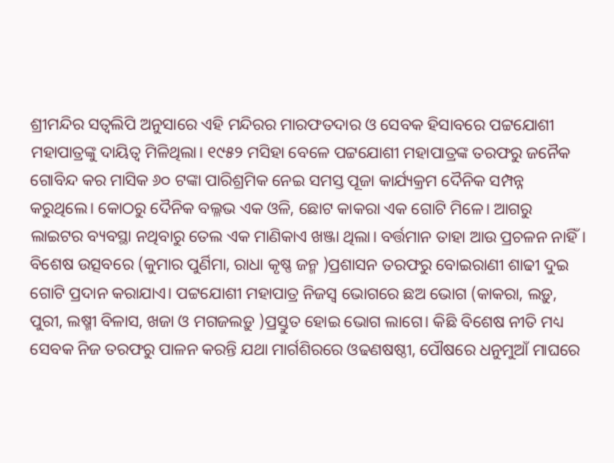ଶ୍ରୀମନ୍ଦିର ସତ୍ୱଲିପି ଅନୁସାରେ ଏହି ମନ୍ଦିରର ମାରଫତଦାର ଓ ସେବକ ହିସାବରେ ପଟ୍ଟଯୋଶୀ ମହାପାତ୍ରଙ୍କୁ ଦାୟିତ୍ୱ ମିଳିଥିଲା। ୧୯୫୨ ମସିହା ବେଳେ ପଟ୍ଟଯୋଶୀ ମହାପାତ୍ରଙ୍କ ତରଫରୁ ଜନୈକ ଗୋବିନ୍ଦ କର ମାସିକ ୬୦ ଟଙ୍କା ପାରିଶ୍ରମିକ ନେଇ ସମସ୍ତ ପୂଜା କାର୍ଯ୍ୟକ୍ରମ ଦୈନିକ ସମ୍ପନ୍ନ କରୁଥିଲେ। କୋଠରୁ ଦୈନିକ ବଲ୍ଳଭ ଏକ ଓଳି, ଛୋଟ କାକରା ଏକ ଗୋଟି ମିଳେ। ଆଗରୁ ଲାଇଟର ବ୍ୟବସ୍ଥା ନଥିବାରୁ ତେଲ ଏକ ମାଣିକାଏ ଖଞ୍ଜା ଥିଲା। ବର୍ତ୍ତମାନ ତାହା ଆଉ ପ୍ରଚଳନ ନାହିଁ। ବିଶେଷ ଉତ୍ସବରେ (କୁମାର ପୁର୍ଣିମା, ରାଧା କୃଷ୍ଣ ଜନ୍ମ )ପ୍ରଶାସନ ତରଫରୁ ବୋଇରାଣୀ ଶାଢୀ ଦୁଇ ଗୋଟି ପ୍ରଦାନ କରାଯାଏ। ପଟ୍ଟଯୋଶୀ ମହାପାତ୍ର ନିଜସ୍ୱ ଭୋଗରେ ଛଅ ଭୋଗ (କାକରା, ଲଡ଼ୁ, ପୁରୀ, ଲଷ୍ମୀ ବିଳାସ, ଖଜା ଓ ମଗଜଲଡ଼ୁ )ପ୍ରସ୍ତୁତ ହୋଇ ଭୋଗ ଲାଗେ। କିଛି ବିଶେଷ ନୀତି ମଧ୍ୟ ସେବକ ନିଜ ତରଫରୁ ପାଳନ କରନ୍ତି ଯଥା ମାର୍ଗଶିରରେ ଓଢଣଷଷ୍ଠୀ, ପୌଷରେ ଧନୁମୁଆଁ ମାଘରେ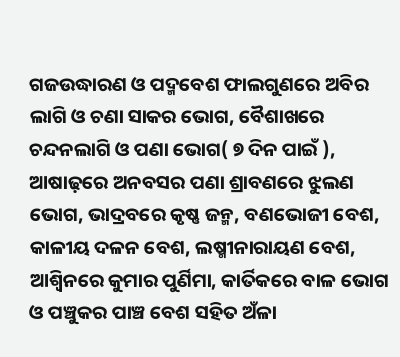ଗଜଉଦ୍ଧାରଣ ଓ ପଦ୍ମବେଶ ଫାଲଗୁଣରେ ଅବିର ଲାଗି ଓ ଚଣା ସାକର ଭୋଗ, ବୈଶାଖରେ ଚନ୍ଦନଲାଗି ଓ ପଣା ଭୋଗ( ୭ ଦିନ ପାଇଁ ), ଆଷାଢ଼ରେ ଅନବସର ପଣା ଶ୍ରାବଣରେ ଝୁଲଣ ଭୋଗ, ଭାଦ୍ରବରେ କୃଷ୍ଣ ଜନ୍ମ, ବଣଭୋଜୀ ବେଶ, କାଳୀୟ ଦଳନ ବେଶ, ଲଷ୍ମୀନାରାୟଣ ବେଶ, ଆଶ୍ୱିନରେ କୁମାର ପୁର୍ଣିମା, କାର୍ତିକରେ ବାଳ ଭୋଗ ଓ ପଞ୍ଚୁକର ପାଞ୍ଚ ବେଶ ସହିତ ଅଁଳା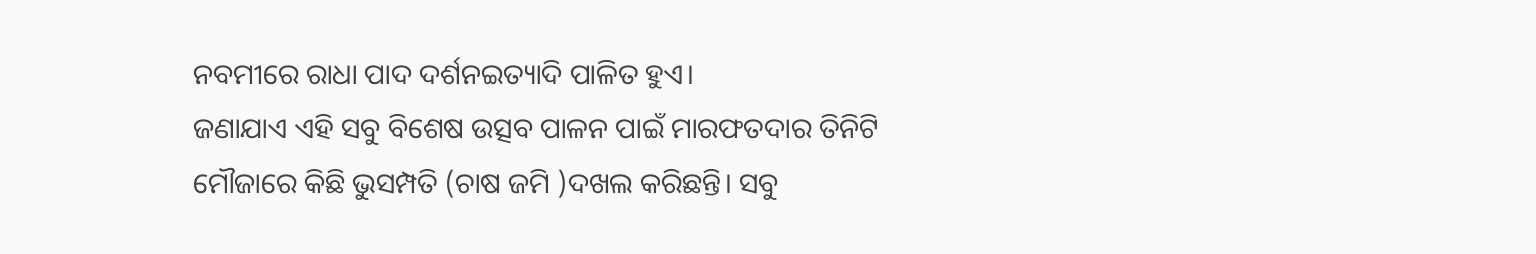ନବମୀରେ ରାଧା ପାଦ ଦର୍ଶନଇତ୍ୟାଦି ପାଳିତ ହୁଏ।
ଜଣାଯାଏ ଏହି ସବୁ ବିଶେଷ ଉତ୍ସବ ପାଳନ ପାଇଁ ମାରଫତଦାର ତିନିଟି ମୌଜାରେ କିଛି ଭୁସମ୍ପତି (ଚାଷ ଜମି )ଦଖଲ କରିଛନ୍ତି। ସବୁ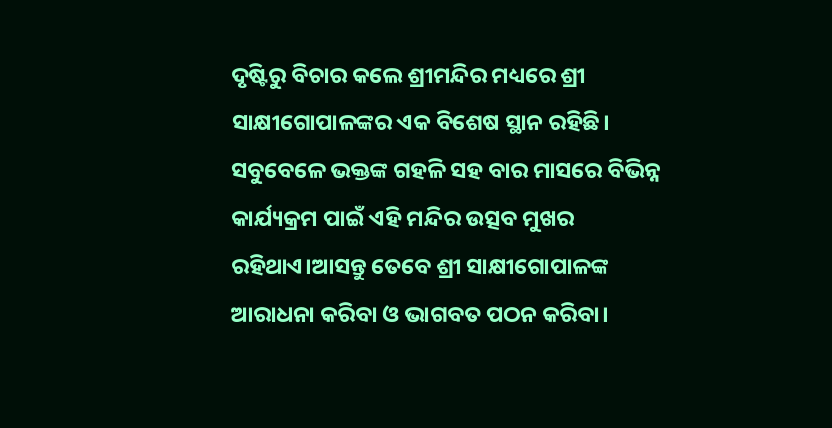ଦୃଷ୍ଟିରୁ ବିଚାର କଲେ ଶ୍ରୀମନ୍ଦିର ମଧ୍ୟରେ ଶ୍ରୀ ସାକ୍ଷୀଗୋପାଳଙ୍କର ଏକ ବିଶେଷ ସ୍ଥାନ ରହିଛି। ସବୁବେଳେ ଭକ୍ତଙ୍କ ଗହଳି ସହ ବାର ମାସରେ ବିଭିନ୍ନ କାର୍ଯ୍ୟକ୍ରମ ପାଇଁ ଏହି ମନ୍ଦିର ଉତ୍ସବ ମୁଖର ରହିଥାଏ।ଆସନ୍ତୁ ତେବେ ଶ୍ରୀ ସାକ୍ଷୀଗୋପାଳଙ୍କ ଆରାଧନା କରିବା ଓ ଭାଗବତ ପଠନ କରିବା।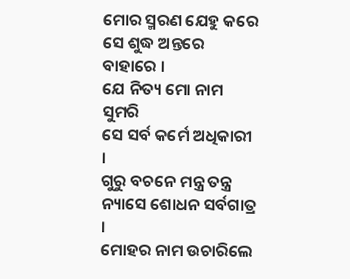ମୋର ସ୍ମରଣ ଯେହୁ କରେ
ସେ ଶୁଦ୍ଧ ଅନ୍ତରେ ବାହାରେ ।
ଯେ ନିତ୍ୟ ମୋ ନାମ ସୁମରି
ସେ ସର୍ବ କର୍ମେ ଅଧିକାରୀ ।
ଗୁରୁ ବଚନେ ମନ୍ତ୍ର ତନ୍ତ୍ର
ନ୍ୟାସେ ଶୋଧନ ସର୍ବଗାତ୍ର ।
ମୋହର ନାମ ଉଚାରିଲେ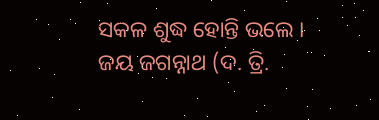ସକଳ ଶୁଦ୍ଧ ହୋନ୍ତି ଭଲେ ।
ଜୟ ଜଗନ୍ନାଥ (ଦ. ତ୍ରି.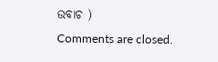ଉବାଚ )
Comments are closed.